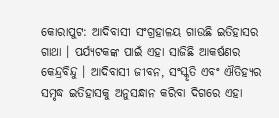କୋରାପୁଟ: ଆଦିବାସୀ ସଂଗ୍ରହାଳୟ ଗାଉଛି ଇତିହାସର ଗାଥା । ପର୍ଯ୍ୟଟକଙ୍କ ପାଇଁ ଏହା ସାଜିଛି ଆକର୍ଷଣର କେନ୍ଦ୍ରବିନ୍ଦୁ । ଆଦିବାସୀ ଜୀବନ, ସଂସ୍କୃତି ଏବଂ ଐତିହ୍ୟର ସମୃଦ୍ଧ ଇତିହାସକୁ ଅନୁସନ୍ଧାନ କରିବା ଦିଗରେ ଏହା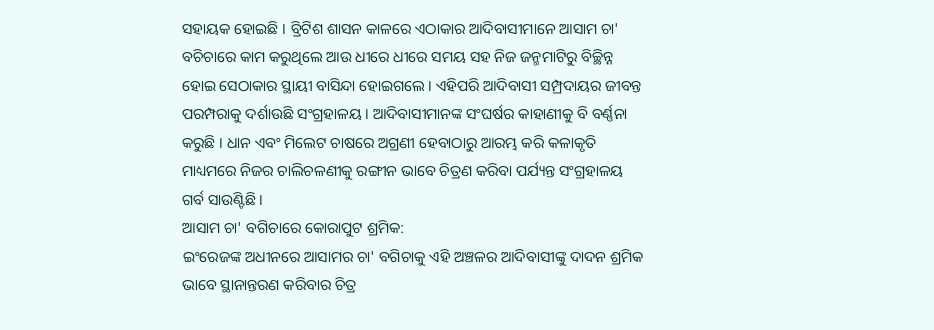ସହାୟକ ହୋଇଛି । ବ୍ରିଟିଶ ଶାସନ କାଳରେ ଏଠାକାର ଆଦିବାସୀମାନେ ଆସାମ ଚା' ବଚିଚାରେ କାମ କରୁଥିଲେ ଆଉ ଧୀରେ ଧୀରେ ସମୟ ସହ ନିଜ ଜନ୍ମମାଟିରୁ ବିଚ୍ଛିନ୍ନ ହୋଇ ସେଠାକାର ସ୍ଥାୟୀ ବାସିନ୍ଦା ହୋଇଗଲେ । ଏହିପରି ଆଦିବାସୀ ସମ୍ପ୍ରଦାୟର ଜୀବନ୍ତ ପରମ୍ପରାକୁ ଦର୍ଶାଉଛି ସଂଗ୍ରହାଳୟ । ଆଦିବାସୀମାନଙ୍କ ସଂଘର୍ଷର କାହାଣୀକୁ ବି ବର୍ଣ୍ଣନା କରୁଛି । ଧାନ ଏବଂ ମିଲେଟ ଚାଷରେ ଅଗ୍ରଣୀ ହେବାଠାରୁ ଆରମ୍ଭ କରି କଳାକୃତି ମାଧ୍ୟମରେ ନିଜର ଚାଲିଚଳଣୀକୁ ରଙ୍ଗୀନ ଭାବେ ଚିତ୍ରଣ କରିବା ପର୍ଯ୍ୟନ୍ତ ସଂଗ୍ରହାଳୟ ଗର୍ବ ସାଉଣ୍ଟିଛି ।
ଆସାମ ଚା' ବଗିଚାରେ କୋରାପୁଟ ଶ୍ରମିକ:
ଇଂରେଜଙ୍କ ଅଧୀନରେ ଆସାମର ଚା' ବଗିଚାକୁ ଏହି ଅଞ୍ଚଳର ଆଦିବାସୀଙ୍କୁ ଦାଦନ ଶ୍ରମିକ ଭାବେ ସ୍ଥାନାନ୍ତରଣ କରିବାର ଚିତ୍ର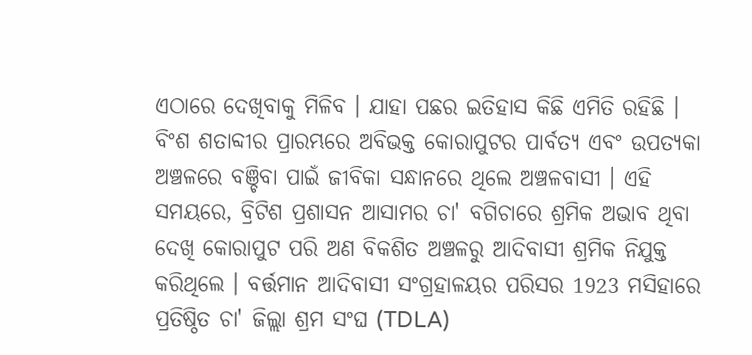ଏଠାରେ ଦେଖିବାକୁ ମିଳିବ । ଯାହା ପଛର ଇତିହାସ କିଛି ଏମିତି ରହିଛି । ବିଂଶ ଶତାବ୍ଦୀର ପ୍ରାରମ୍ଭରେ ଅବିଭକ୍ତ କୋରାପୁଟର ପାର୍ବତ୍ୟ ଏବଂ ଉପତ୍ୟକା ଅଞ୍ଚଳରେ ବଞ୍ଚିବା ପାଇଁ ଜୀବିକା ସନ୍ଧାନରେ ଥିଲେ ଅଞ୍ଚଳବାସୀ । ଏହି ସମୟରେ, ବ୍ରିଟିଶ ପ୍ରଶାସନ ଆସାମର ଚା' ବଗିଚାରେ ଶ୍ରମିକ ଅଭାବ ଥିବା ଦେଖି କୋରାପୁଟ ପରି ଅଣ ବିକଶିତ ଅଞ୍ଚଳରୁ ଆଦିବାସୀ ଶ୍ରମିକ ନିଯୁକ୍ତ କରିଥିଲେ । ବର୍ତ୍ତମାନ ଆଦିବାସୀ ସଂଗ୍ରହାଳୟର ପରିସର 1923 ମସିହାରେ ପ୍ରତିଷ୍ଠିତ ଚା' ଜିଲ୍ଲା ଶ୍ରମ ସଂଘ (TDLA)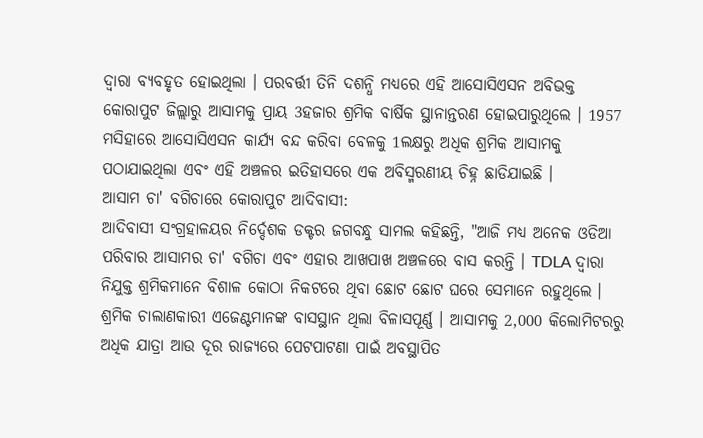ଦ୍ବାରା ବ୍ୟବହୃତ ହୋଇଥିଲା । ପରବର୍ତ୍ତୀ ତିନି ଦଶନ୍ଧି ମଧ୍ୟରେ ଏହି ଆସୋସିଏସନ ଅବିଭକ୍ତ କୋରାପୁଟ ଜିଲ୍ଲାରୁ ଆସାମକୁ ପ୍ରାୟ 3ହଜାର ଶ୍ରମିକ ବାର୍ଷିକ ସ୍ଥାନାନ୍ତରଣ ହୋଇପାରୁଥିଲେ । 1957 ମସିହାରେ ଆସୋସିଏସନ କାର୍ଯ୍ୟ ବନ୍ଦ କରିବା ବେଳକୁ 1ଲକ୍ଷରୁ ଅଧିକ ଶ୍ରମିକ ଆସାମକୁ ପଠାଯାଇଥିଲା ଏବଂ ଏହି ଅଞ୍ଚଳର ଇତିହାସରେ ଏକ ଅବିସ୍ମରଣୀୟ ଚିହ୍ନ ଛାଡିଯାଇଛି ।
ଆସାମ ଚା' ବଗିଚାରେ କୋରାପୁଟ ଆଦିବାସୀ:
ଆଦିବାସୀ ସଂଗ୍ରହାଳୟର ନିର୍ଦ୍ଦେଶକ ଡକ୍ଟର ଜଗବନ୍ଧୁ ସାମଲ କହିଛନ୍ତି, "ଆଜି ମଧ୍ୟ ଅନେକ ଓଡିଆ ପରିବାର ଆସାମର ଚା' ବଗିଚା ଏବଂ ଏହାର ଆଖପାଖ ଅଞ୍ଚଳରେ ବାସ କରନ୍ତି । TDLA ଦ୍ୱାରା ନିଯୁକ୍ତ ଶ୍ରମିକମାନେ ବିଶାଳ କୋଠା ନିକଟରେ ଥିବା ଛୋଟ ଛୋଟ ଘରେ ସେମାନେ ରହୁଥିଲେ । ଶ୍ରମିକ ଚାଲାଣକାରୀ ଏଜେଣ୍ଟମାନଙ୍କ ବାସସ୍ଥାନ ଥିଲା ବିଳାସପୂର୍ଣ୍ଣ । ଆସାମକୁ 2,000 କିଲୋମିଟରରୁ ଅଧିକ ଯାତ୍ରା ଆଉ ଦୂର ରାଜ୍ୟରେ ପେଟପାଟଣା ପାଇଁ ଅବସ୍ଥାପିତ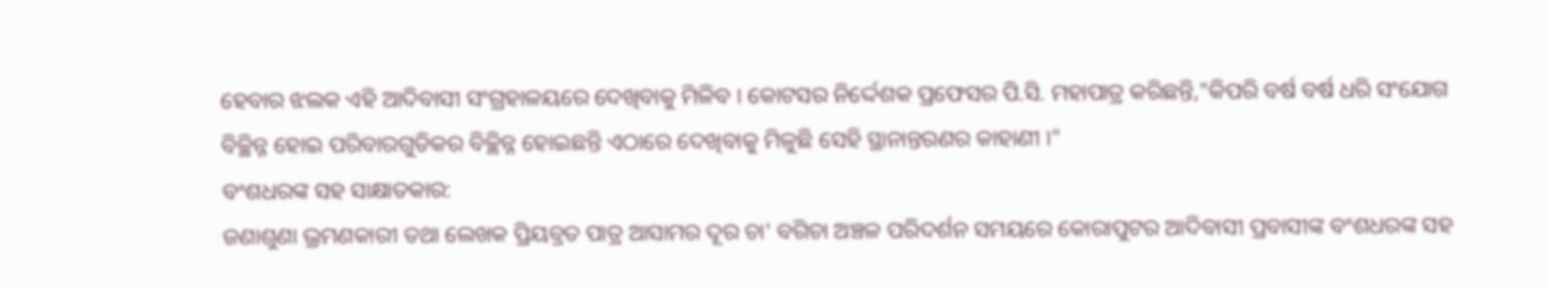ହେବାର ଝଲକ ଏହି ଆଦିବାସୀ ସଂଗ୍ରହାଳୟରେ ଦେଖିବାକୁ ମିଳିବ । କୋଟସର ନିର୍ଦ୍ଦେଶକ ପ୍ରଫେସର ପି.ସି. ମହାପାତ୍ର କରିଛନ୍ତି,"କିପରି ବର୍ଷ ବର୍ଷ ଧରି ସଂଯୋଗ ବିଚ୍ଛିନ୍ନ ହୋଇ ପରିବାରଗୁଡିକର ବିଚ୍ଛିନ୍ନ ହୋଇଛନ୍ତି ଏଠାରେ ଦେଖିବାକୁ ମିଳୁଛି ସେହି ସ୍ଥାନାନ୍ତରଣର କାହାଣୀ ।"
ବଂଶଧରଙ୍କ ସହ ସାକ୍ଷାତକାର:
ଜଣାଶୁଣା ଭ୍ରମଣକାରୀ ତଥା ଲେଖକ ପ୍ରିୟବ୍ରତ ପାତ୍ର ଆସାମର ଦୂର ଚା' ବଗିଚା ଅଞ୍ଚଳ ପରିଦର୍ଶନ ସମୟରେ କୋରାପୁଟର ଆଦିବାସୀ ପ୍ରବାସୀଙ୍କ ବଂଶଧରଙ୍କ ସହ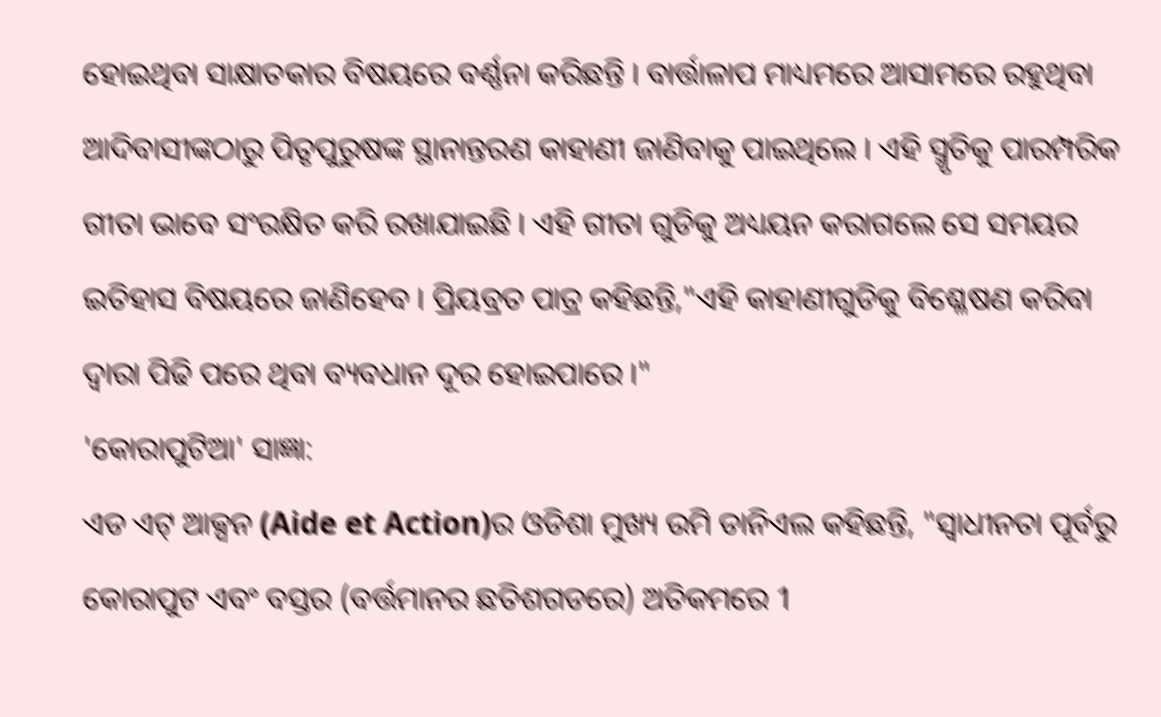ହୋଇଥିବା ସାକ୍ଷାତକାର ବିଷୟରେ ବର୍ଣ୍ଣନା କରିଛନ୍ତି । ବାର୍ତ୍ତାଳାପ ମାଧ୍ୟମରେ ଆସାମରେ ରହୁଥିବା ଆଦିବାସୀଙ୍କଠାରୁ ପିତୃପୁରୁଷଙ୍କ ସ୍ଥାନାନ୍ତରଣ କାହାଣୀ ଜାଣିବାକୁ ପାଇଥିଲେ । ଏହି ସ୍ମୃତିକୁ ପାରମ୍ପରିକ ଗୀତା ଭାବେ ସଂରକ୍ଷିତ କରି ରଖାଯାଇଛି । ଏହି ଗୀତା ଗୁଡିକୁ ଅଧ୍ୟୟନ କରାଗଲେ ସେ ସମୟର ଇତିହାସ ବିଷୟରେ ଜାଣିହେବ । ପ୍ରିୟବ୍ରତ ପାତ୍ର କହିଛନ୍ତି,"ଏହି କାହାଣୀଗୁଡିକୁ ବିଶ୍ଳେଷଣ କରିବା ଦ୍ବାରା ପିଢି ପରେ ଥିବା ବ୍ୟବଧାନ ଦୂର ହୋଇପାରେ ।"
'କୋରାପୁଟିଆ' ସାଜ୍ଞା:
ଏଡ ଏଟ୍ ଆକ୍ସନ (Aide et Action)ର ଓଡିଶା ମୁଖ୍ୟ ଉମି ଡାନିଏଲ କହିଛନ୍ତି, "ସ୍ବାଧୀନତା ପୂର୍ବରୁ କୋରାପୁଟ ଏବଂ ବସ୍ତର (ବର୍ତ୍ତମାନର ଛତିଶଗଡରେ) ଅତିକମରେ 1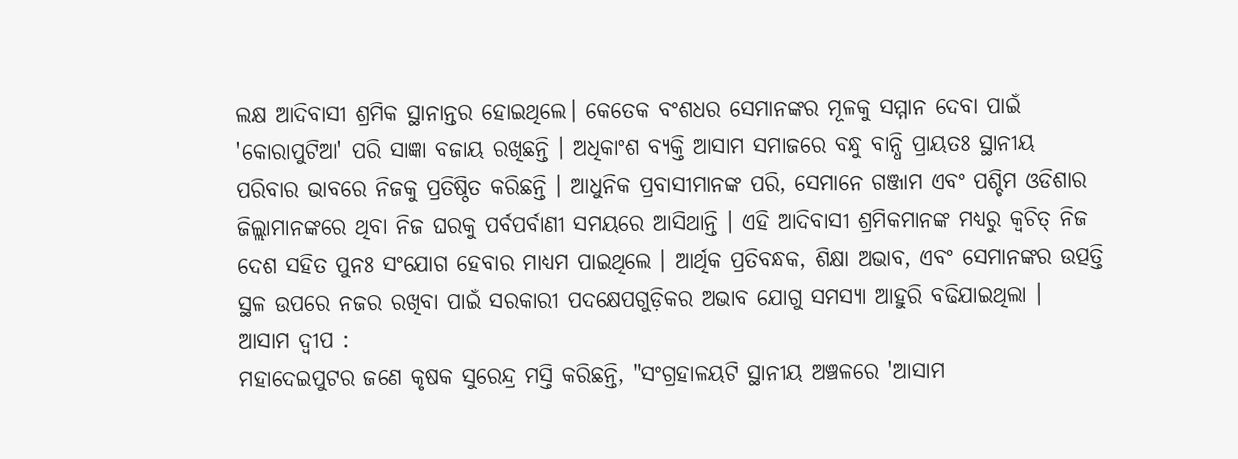ଲକ୍ଷ ଆଦିବାସୀ ଶ୍ରମିକ ସ୍ଥାନାନ୍ତର ହୋଇଥିଲେ। କେତେକ ବଂଶଧର ସେମାନଙ୍କର ମୂଳକୁ ସମ୍ମାନ ଦେବା ପାଇଁ 'କୋରାପୁଟିଆ' ପରି ସାଜ୍ଞା ବଜାୟ ରଖିଛନ୍ତି । ଅଧିକାଂଶ ବ୍ୟକ୍ତି ଆସାମ ସମାଜରେ ବନ୍ଧୁ ବାନ୍ଧି ପ୍ରାୟତଃ ସ୍ଥାନୀୟ ପରିବାର ଭାବରେ ନିଜକୁ ପ୍ରତିଷ୍ଠିତ କରିଛନ୍ତି । ଆଧୁନିକ ପ୍ରବାସୀମାନଙ୍କ ପରି, ସେମାନେ ଗଞ୍ଜାମ ଏବଂ ପଶ୍ଚିମ ଓଡିଶାର ଜିଲ୍ଲାମାନଙ୍କରେ ଥିବା ନିଜ ଘରକୁ ପର୍ବପର୍ବାଣୀ ସମୟରେ ଆସିଥାନ୍ତି । ଏହି ଆଦିବାସୀ ଶ୍ରମିକମାନଙ୍କ ମଧ୍ୟରୁ କ୍ୱଚିତ୍ ନିଜ ଦେଶ ସହିତ ପୁନଃ ସଂଯୋଗ ହେବାର ମାଧ୍ୟମ ପାଇଥିଲେ । ଆର୍ଥିକ ପ୍ରତିବନ୍ଧକ, ଶିକ୍ଷା ଅଭାବ, ଏବଂ ସେମାନଙ୍କର ଉତ୍ପତ୍ତି ସ୍ଥଳ ଉପରେ ନଜର ରଖିବା ପାଇଁ ସରକାରୀ ପଦକ୍ଷେପଗୁଡ଼ିକର ଅଭାବ ଯୋଗୁ ସମସ୍ୟା ଆହୁରି ବଢିଯାଇଥିଲା ।
ଆସାମ ଦ୍ୱୀପ :
ମହାଦେଇପୁଟର ଜଣେ କୃଷକ ସୁରେନ୍ଦ୍ର ମସ୍ତି କରିଛନ୍ତି, "ସଂଗ୍ରହାଳୟଟି ସ୍ଥାନୀୟ ଅଞ୍ଚଳରେ 'ଆସାମ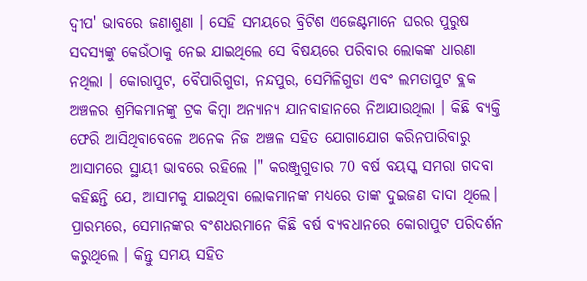ଦ୍ୱୀପ' ଭାବରେ ଜଣାଶୁଣା । ସେହି ସମୟରେ ବ୍ରିଟିଶ ଏଜେଣ୍ଟମାନେ ଘରର ପୁରୁଷ ସଦସ୍ୟଙ୍କୁ କେଉଁଠାକୁ ନେଇ ଯାଇଥିଲେ ସେ ବିଷୟରେ ପରିବାର ଲୋକଙ୍କ ଧାରଣା ନଥିଲା । କୋରାପୁଟ, ବୈପାରିଗୁଡା, ନନ୍ଦପୁର, ସେମିଳିଗୁଡା ଏବଂ ଲମତାପୁଟ ବ୍ଲକ ଅଞ୍ଚଳର ଶ୍ରମିକମାନଙ୍କୁ ଟ୍ରକ କିମ୍ବା ଅନ୍ୟାନ୍ୟ ଯାନବାହାନରେ ନିଆଯାଉଥିଲା । କିଛି ବ୍ୟକ୍ତି ଫେରି ଆସିଥିବାବେଳେ ଅନେକ ନିଜ ଅଞ୍ଚଳ ସହିତ ଯୋଗାଯୋଗ କରିନପାରିବାରୁ ଆସାମରେ ସ୍ଥାୟୀ ଭାବରେ ରହିଲେ ।" କରଞ୍ଜୁଗୁଡାର 70 ବର୍ଷ ବୟସ୍କ ସମରା ଗଦବା କହିଛନ୍ତି ଯେ, ଆସାମକୁ ଯାଇଥିବା ଲୋକମାନଙ୍କ ମଧ୍ୟରେ ତାଙ୍କ ଦୁଇଜଣ ଦାଦା ଥିଲେ। ପ୍ରାରମ୍ଭରେ, ସେମାନଙ୍କର ବଂଶଧରମାନେ କିଛି ବର୍ଷ ବ୍ଯବଧାନରେ କୋରାପୁଟ ପରିଦର୍ଶନ କରୁଥିଲେ । କିନ୍ତୁ ସମୟ ସହିତ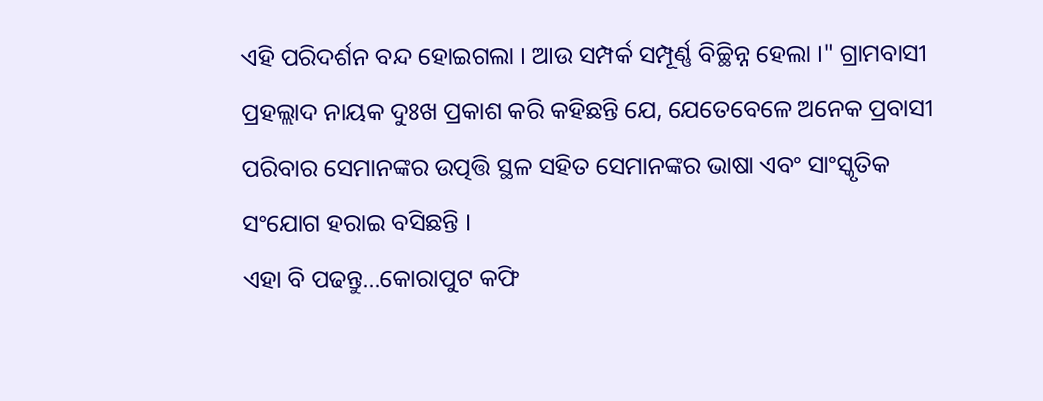ଏହି ପରିଦର୍ଶନ ବନ୍ଦ ହୋଇଗଲା । ଆଉ ସମ୍ପର୍କ ସମ୍ପୂର୍ଣ୍ଣ ବିଚ୍ଛିନ୍ନ ହେଲା ।" ଗ୍ରାମବାସୀ ପ୍ରହଲ୍ଲାଦ ନାୟକ ଦୁଃଖ ପ୍ରକାଶ କରି କହିଛନ୍ତି ଯେ, ଯେତେବେଳେ ଅନେକ ପ୍ରବାସୀ ପରିବାର ସେମାନଙ୍କର ଉତ୍ପତ୍ତି ସ୍ଥଳ ସହିତ ସେମାନଙ୍କର ଭାଷା ଏବଂ ସାଂସ୍କୃତିକ ସଂଯୋଗ ହରାଇ ବସିଛନ୍ତି ।
ଏହା ବି ପଢନ୍ତୁ...କୋରାପୁଟ କଫି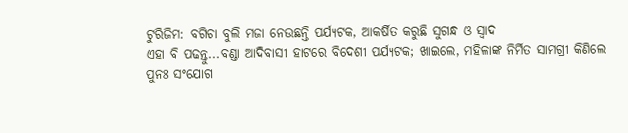ଟୁରିଜିମ: ବଗିଚା ବୁଲି ମଜା ନେଉଛନ୍ତି ପର୍ଯ୍ୟଟକ, ଆକର୍ଷିତ କରୁଛି ସୁଗନ୍ଧ ଓ ସ୍ବାଦ
ଏହା ବି ପଢନ୍ତୁ...ବଣ୍ଡା ଆଦିବାସୀ ହାଟରେ ବିଦେଶୀ ପର୍ଯ୍ୟଟକ; ଖାଇଲେ, ମହିଳାଙ୍କ ନିର୍ମିତ ସାମଗ୍ରୀ କିଣିଲେ
ପୁନଃ ସଂଯୋଗ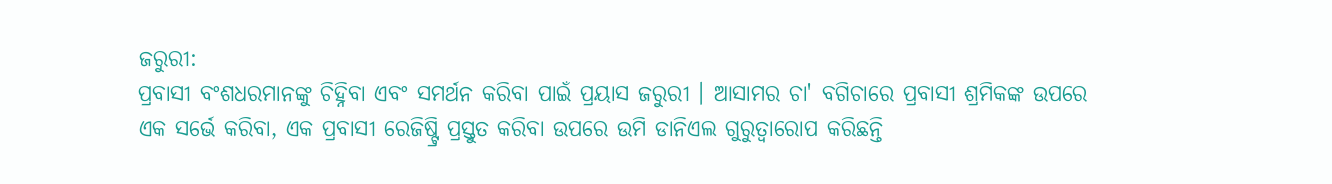ଜରୁରୀ:
ପ୍ରବାସୀ ବଂଶଧରମାନଙ୍କୁ ଚିହ୍ନିବା ଏବଂ ସମର୍ଥନ କରିବା ପାଇଁ ପ୍ରୟାସ ଜରୁରୀ । ଆସାମର ଚା' ବଗିଚାରେ ପ୍ରବାସୀ ଶ୍ରମିକଙ୍କ ଉପରେ ଏକ ସର୍ଭେ କରିବା, ଏକ ପ୍ରବାସୀ ରେଜିଷ୍ଟ୍ରି ପ୍ରସ୍ତୁତ କରିବା ଉପରେ ଉମି ଡାନିଏଲ ଗୁରୁତ୍ୱାରୋପ କରିଛନ୍ତି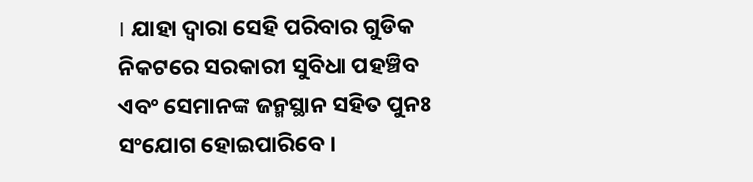। ଯାହା ଦ୍ବାରା ସେହି ପରିବାର ଗୁଡିକ ନିକଟରେ ସରକାରୀ ସୁବିଧା ପହଞ୍ଚିବ ଏବଂ ସେମାନଙ୍କ ଜନ୍ମସ୍ଥାନ ସହିତ ପୁନଃ ସଂଯୋଗ ହୋଇପାରିବେ ।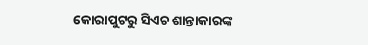କୋରାପୁଟରୁ ସିଏଚ ଶାନ୍ତାକାରଙ୍କ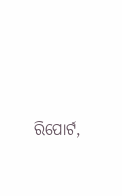ରିପୋର୍ଟ,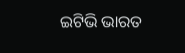ଇଟିଭି ଭାରତ